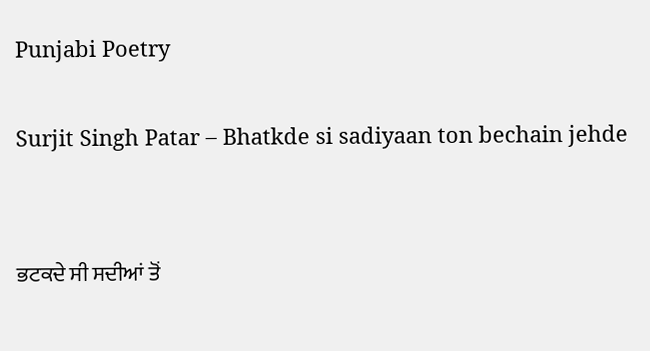Punjabi Poetry

Surjit Singh Patar – Bhatkde si sadiyaan ton bechain jehde


ਭਟਕਦੇ ਸੀ ਸਦੀਆਂ ਤੋਂ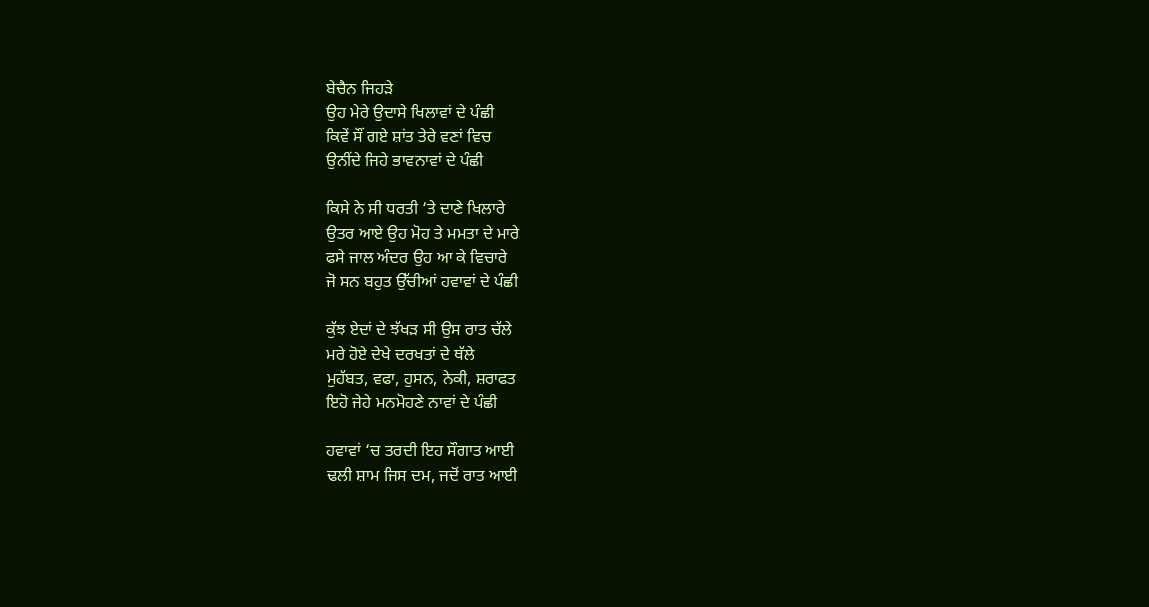ਬੇਚੈਨ ਜਿਹੜੇ
ਉਹ ਮੇਰੇ ਉਦਾਸੇ ਖਿਲਾਵਾਂ ਦੇ ਪੰਛੀ
ਕਿਵੇਂ ਸੌਂ ਗਏ ਸ਼ਾਂਤ ਤੇਰੇ ਵਣਾਂ ਵਿਚ
ਉਨੀਂਦੇ ਜਿਹੇ ਭਾਵਨਾਵਾਂ ਦੇ ਪੰਛੀ

ਕਿਸੇ ਨੇ ਸੀ ਧਰਤੀ ‘ਤੇ ਦਾਣੇ ਖਿਲਾਰੇ
ਉਤਰ ਆਏ ਉਹ ਮੋਹ ਤੇ ਮਮਤਾ ਦੇ ਮਾਰੇ
ਫਸੇ ਜਾਲ ਅੰਦਰ ਉਹ ਆ ਕੇ ਵਿਚਾਰੇ
ਜੋ ਸਨ ਬਹੁਤ ਉੱਚੀਆਂ ਹਵਾਵਾਂ ਦੇ ਪੰਛੀ

ਕੁੱਝ ਏਦਾਂ ਦੇ ਝੱਖੜ ਸੀ ਉਸ ਰਾਤ ਚੱਲੇ
ਮਰੇ ਹੋਏ ਦੇਖੇ ਦਰਖਤਾਂ ਦੇ ਥੱਲੇ
ਮੁਹੱਬਤ, ਵਫਾ, ਹੁਸਨ, ਨੇਕੀ, ਸ਼ਰਾਫਤ
ਇਹੋ ਜੇਹੇ ਮਨਮੋਹਣੇ ਨਾਵਾਂ ਦੇ ਪੰਛੀ

ਹਵਾਵਾਂ ‘ਚ ਤਰਦੀ ਇਹ ਸੌਗਾਤ ਆਈ
ਢਲੀ ਸ਼ਾਮ ਜਿਸ ਦਮ, ਜਦੋਂ ਰਾਤ ਆਈ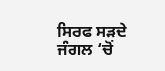ਸਿਰਫ ਸੜਦੇ ਜੰਗਲ ‘ਚੋਂ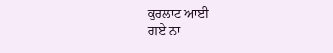ਕੁਰਲਾਟ ਆਈ
ਗਏ ਨਾ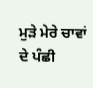ਮੁੜੇ ਮੇਰੇ ਚਾਵਾਂ ਦੇ ਪੰਛੀ